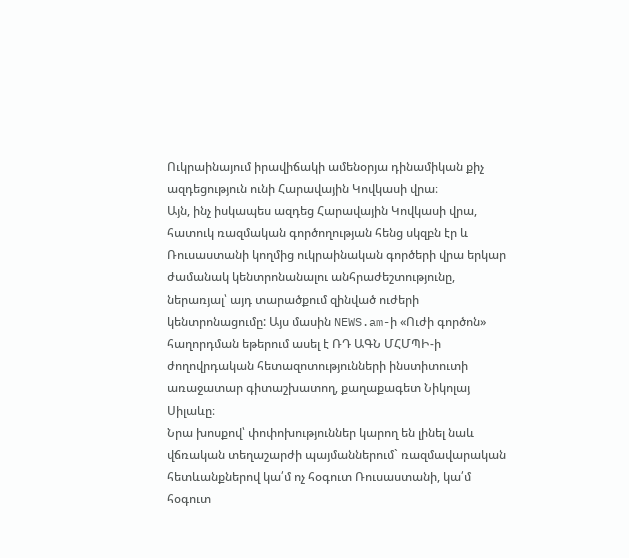Ուկրաինայում իրավիճակի ամենօրյա դինամիկան քիչ ազդեցություն ունի Հարավային Կովկասի վրա։
Այն, ինչ իսկապես ազդեց Հարավային Կովկասի վրա, հատուկ ռազմական գործողության հենց սկզբն էր և Ռուսաստանի կողմից ուկրաինական գործերի վրա երկար ժամանակ կենտրոնանալու անհրաժեշտությունը, ներառյալ՝ այդ տարածքում զինված ուժերի կենտրոնացումը: Այս մասին NEWS.am-ի «Ուժի գործոն» հաղորդման եթերում ասել է ՌԴ ԱԳՆ ՄՀՄՊԻ-ի ժողովրդական հետազոտությունների ինստիտուտի առաջատար գիտաշխատող, քաղաքագետ Նիկոլայ Սիլաևը։
Նրա խոսքով՝ փոփոխություններ կարող են լինել նաև վճռական տեղաշարժի պայմաններում` ռազմավարական հետևանքներով կա՛մ ոչ հօգուտ Ռուսաստանի, կա՛մ հօգուտ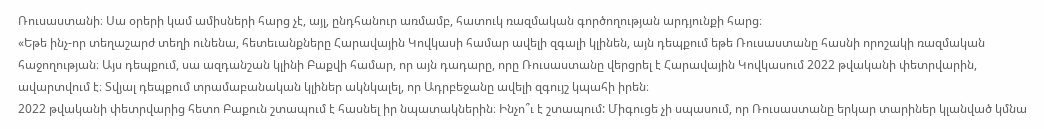Ռուսաստանի։ Սա օրերի կամ ամիսների հարց չէ, այլ, ընդհանուր առմամբ, հատուկ ռազմական գործողության արդյունքի հարց։
«Եթե ինչ-որ տեղաշարժ տեղի ունենա, հետեւանքները Հարավային Կովկասի համար ավելի զգալի կլինեն, այն դեպքում եթե Ռուսաստանը հասնի որոշակի ռազմական հաջողության։ Այս դեպքում, սա ազդանշան կլինի Բաքվի համար, որ այն դադարը, որը Ռուսաստանը վերցրել է Հարավային Կովկասում 2022 թվականի փետրվարին, ավարտվում է։ Տվյալ դեպքում տրամաբանական կլիներ ակնկալել, որ Ադրբեջանը ավելի զգույշ կպահի իրեն։
2022 թվականի փետրվարից հետո Բաքուն շտապում է հասնել իր նպատակներին։ Ինչո՞ւ է շտապում: Միգուցե չի սպասում, որ Ռուսաստանը երկար տարիներ կլանված կմնա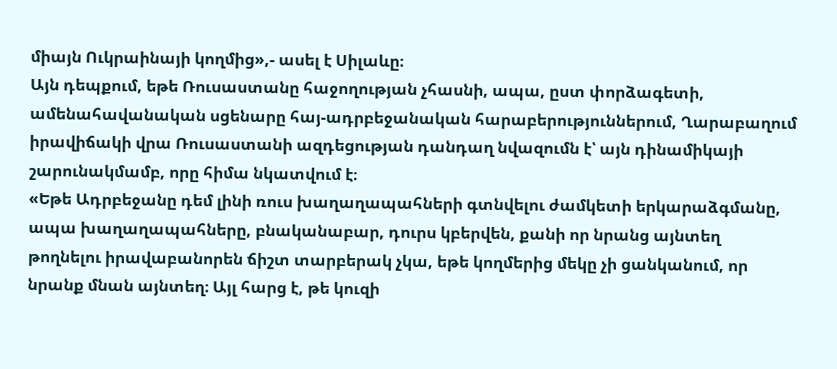միայն Ուկրաինայի կողմից»,- ասել է Սիլաևը։
Այն դեպքում, եթե Ռուսաստանը հաջողության չհասնի, ապա, ըստ փորձագետի, ամենահավանական սցենարը հայ-ադրբեջանական հարաբերություններում, Ղարաբաղում իրավիճակի վրա Ռուսաստանի ազդեցության դանդաղ նվազումն է՝ այն դինամիկայի շարունակմամբ, որը հիմա նկատվում է։
«Եթե Ադրբեջանը դեմ լինի ռուս խաղաղապահների գտնվելու ժամկետի երկարաձգմանը, ապա խաղաղապահները, բնականաբար, դուրս կբերվեն, քանի որ նրանց այնտեղ թողնելու իրավաբանորեն ճիշտ տարբերակ չկա, եթե կողմերից մեկը չի ցանկանում, որ նրանք մնան այնտեղ։ Այլ հարց է, թե կուզի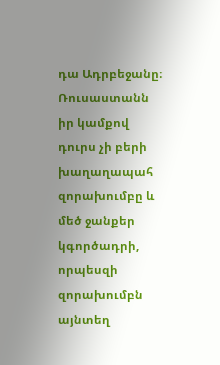դա Ադրբեջանը։ Ռուսաստանն իր կամքով դուրս չի բերի խաղաղապահ զորախումբը և մեծ ջանքեր կգործադրի, որպեսզի զորախումբն այնտեղ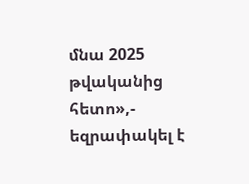մնա 2025 թվականից հետո»,- եզրափակել է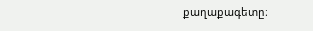քաղաքագետը։